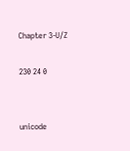Chapter 3-U/Z

230 24 0


unicode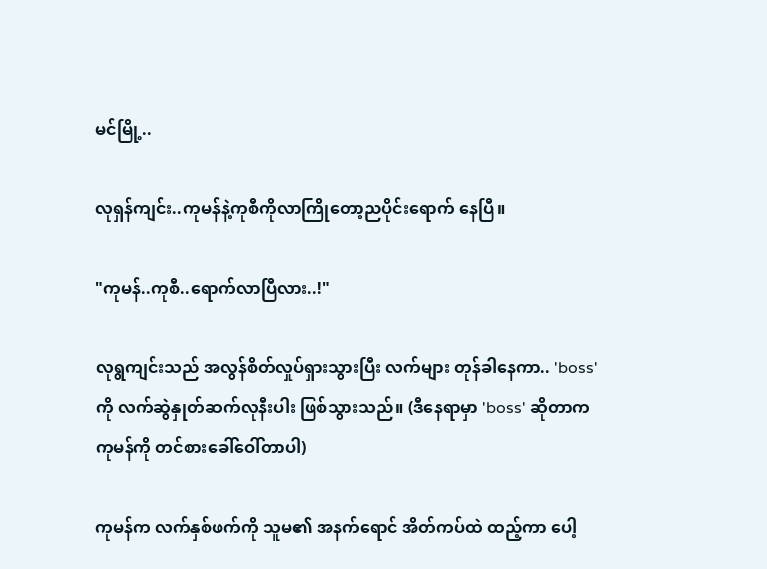မင်မြို့..

လုရှန်ကျင်း..ကုမန်နဲ့ကုစီကိုလာကြိုတော့ညပိုင်းရောက် နေပြီ။

"ကုမန်..ကုစီ..ရောက်လာပြီလား..!"

လုရွကျင်းသည် အလွန်စိတ်လှုပ်ရှားသွားပြီး လက်များ တုန်ခါနေကာ.. 'boss'ကို လက်ဆွဲနှုတ်ဆက်လုနီးပါး ဖြစ်သွားသည်။ (ဒီနေရာမှာ 'boss' ဆိုတာကကုမန်ကို တင်စားခေါ်ဝေါ်တာပါ)

ကုမန်က လက်နှစ်ဖက်ကို သူမ၏ အနက်ရောင် အိတ်ကပ်ထဲ ထည့်ကာ ပေါ့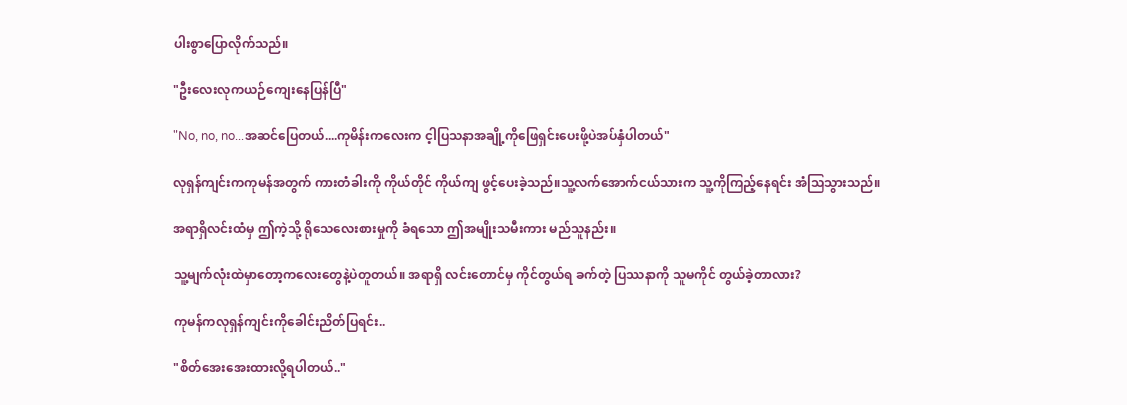ပါးစွာပြောလိုက်သည်။

"ဦးလေးလုကယဉ်ကျေးနေပြန်ပြီ"

"No, no, no...အဆင်ပြေတယ်....ကုမိန်းကလေးက င့ါပြသနာအချို့ကိုဖြေရှင်းပေးဖို့ပဲအပ်နှံပါတယ်"

လုရှန်ကျင်းကကုမန်အတွက် ကားတံခါးကို ကိုယ်တိုင် ကိုယ်ကျ ဖွင့်ပေးခဲ့သည်။သူ့လက်အောက်ငယ်သားက သူ့ကိုကြည့်နေရင်း အံသြသွားသည်။

အရာရှိလင်းထံမှ ဤကဲ့သို့ ရိုသေလေးစားမှုကို ခံရသော ဤအမျိုးသမီးကား မည်သူနည်း။

သူ့မျက်လုံးထဲမှာတော့ကလေးတွေနဲ့ပဲတူတယ်။ အရာရှိ လင်းတောင်မှ ကိုင်တွယ်ရ ခက်တဲ့ ပြဿနာကို သူမကိုင် တွယ်ခဲ့တာလား?

ကုမန်ကလုရှန်ကျင်းကိုခေါင်းညိတ်ပြရင်း..

"စိတ်အေးအေးထားလို့ရပါတယ်.."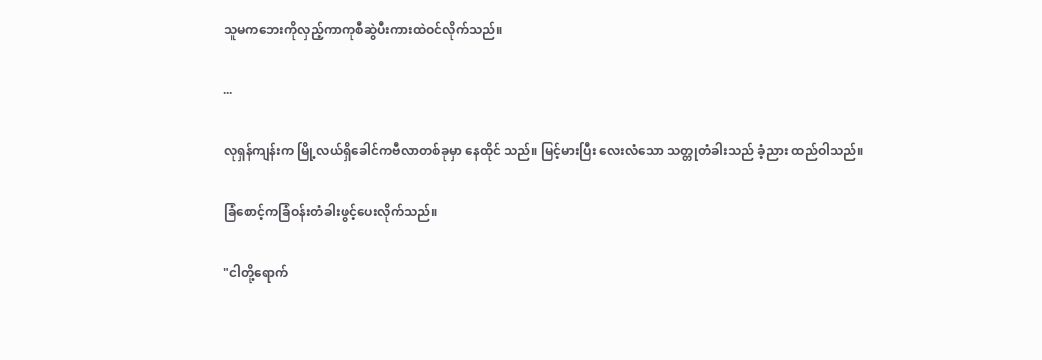သူမကဘေးကိုလှည့်ကာကုစီဆွဲပီးကားထဲဝင်လိုက်သည်။

...

လုရှန်ကျန်းက မြို့လယ်ရှိခေါင်ကဗီလာတစ်ခုမှာ နေထိုင် သည်။ မြင့်မားပြီး လေးလံသော သတ္တုတံခါးသည် ခံ့ညား ထည်ဝါသည်။

ခြံစောင့်ကခြံဝန်းတံခါးဖွင့်ပေးလိုက်သည်။

"ငါတို့ရောက်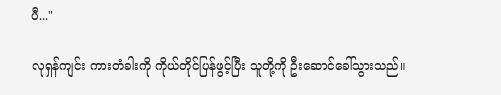ပီ..."

လုရှန်ကျင်း ကားတံခါးကို ကိုယ်တိုင်ပြန်ဖွင့်ပြီး သူတို့ကို ဦးဆောင်ခေါ်သွားသည်။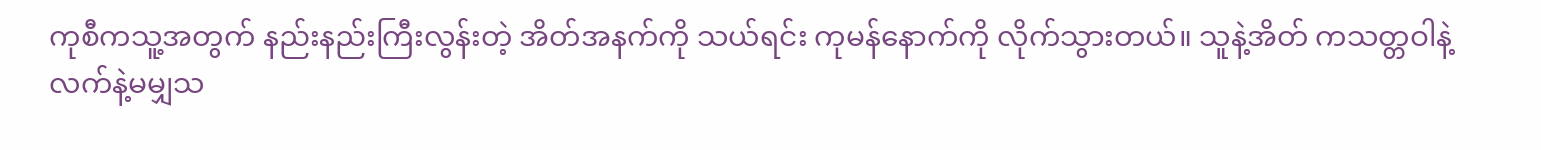ကုစီကသူ့အတွက် နည်းနည်းကြီးလွန်းတဲ့ အိတ်အနက်ကို သယ်ရင်း ကုမန်နောက်ကို လိုက်သွားတယ်။ သူနဲ့အိတ် ကသတ္တဝါနဲ့လက်နဲ့မမျှသ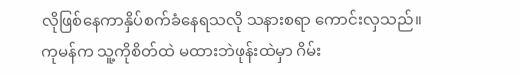လိုဖြစ်နေကာနှိပ်စက်ခံနေရသလို သနားစရာ ကောင်းလှသည်။ ကုမန်က သူ့ကိုစိတ်ထဲ မထားဘဲဖုန်းထဲမှာ ဂိမ်း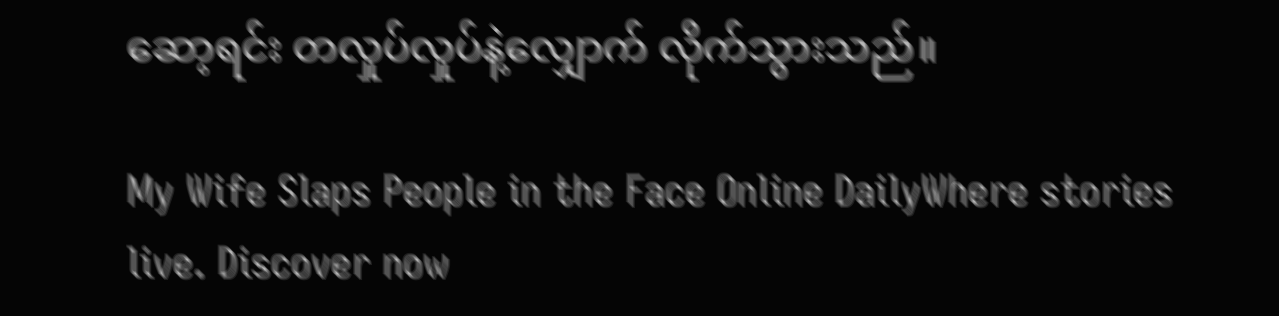ဆော့ရင်း တလှုပ်လှုပ်နဲ့လျှောက် လိုက်သွားသည်။

My Wife Slaps People in the Face Online DailyWhere stories live. Discover now